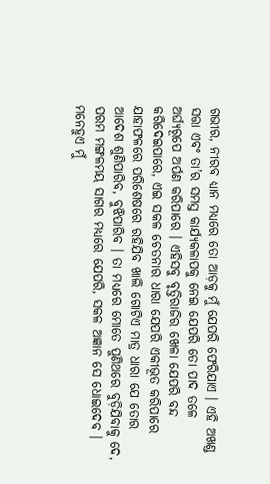ଗଭୀର, ନୀରବ ଧ୍ୟାନ ମଧ୍ୟରେ ତୋ ଆଡ଼କୁ ମୁଁ ଯେପରି ଫେରିଯାଏ । ଏହି ଅଖଣ୍ଡ ସତ୍ତା ଏବଂ ତା’ର ସମସ୍ତ କାର୍ଯ୍ୟକଳାପକୁ ନେଇ ଯେପରି ତୋ ପାଦ ତଳେ ଅର୍ଘ୍ୟରୂପେ ଅର୍ପଣ କରିପାରେ । ଏହିସବୁ ବୃତ୍ତିରାଜିର ଖେଳା ଯେପରି ବନ୍ଦ କରିଦେଇପାରେ, ଏଇ ସକଳ ଚେତନାର ଧାରା ଯେପରି ଏକୀଭୂତ କରିପାରେ ଯାହାଫଳରେ ପରିଶେଷରେ ରହିଯିବ ଖାଲି ଗୋଟିଏ ମାତ୍ର ଧାରା ଯେ ତୋର ଆଦେଶ ଶୁଣିପାରିବ, ବୁଝିପାରିବ । ତା ମଧ୍ୟରେ ମୋତେ ପୁଣିଥରେ ବୁଡ଼ିଯିବାକୁ ଦେ, ପରମ ମଙ୍ଗଳମୟ ସାଗର ମଧ୍ୟରେ ଯେପରି, ସକଳ ଅଜ୍ଞାନ ସେ ଧୋଇଦେବ । ମନେହୁଏ ମୁଁ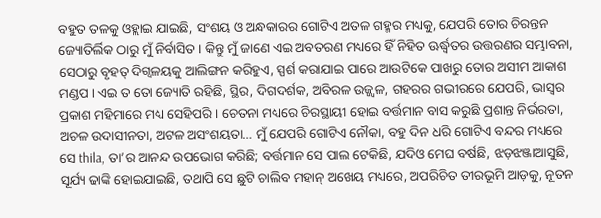ବହୁତ ତଳକୁ ଓହ୍ଲାଇ ଯାଇଛି, ସଂଶୟ ଓ ଅନ୍ଧକାରର ଗୋଟିଏ ଅତଳ ଗହ୍ମର ମଧ୍ୟକୁ, ଯେପରି ତୋର ଚିରନ୍ତନ ଜ୍ୟୋତିର୍ଲିକ ଠାରୁ ମୁଁ ନିର୍ବାସିତ । କିନ୍ତୁ ମୁଁ ଜାଣେ ଏଇ ଅବତରଣ ମଧ୍ୟରେ ହିଁ ନିହିତ ଊର୍ଦ୍ଧ୍ୱତର ଉତ୍ତରଣର ସମ୍ଭାବନା, ସେଠାରୁ ବୃହତ୍ ଦିଗ୍ବଳୟକୁ ଆଲିଙ୍ଗନ କରିହୁଏ, ସ୍ପର୍ଶ କରାଯାଇ ପାରେ ଆଉଟିକେ ପାଖରୁ ତୋର ଅସୀମ ଆକାଶ ମଣ୍ଡପ । ଏଇ ତ ତୋ ଜ୍ୟୋତି ରହିଛି, ସ୍ଥିର, ଦିଗଦର୍ଶକ, ଅବିରଳ ଉଜ୍ଜ୍ୱଳ, ଗହରର ଗଭୀରରେ ଯେପରି, ଭାସ୍ଵର ପ୍ରକାଶ ମହିମାରେ ମଧ୍ୟ ସେହିପରି । ଚେତନା ମଧ୍ୟରେ ଚିରସ୍ଥାୟୀ ହୋଇ ବର୍ତ୍ତମାନ ବାସ କରୁଛି ପ୍ରଶାନ୍ତ ନିର୍ଭରତା, ଅଚଳ ଉଦାସୀନତା, ଅଟଳ ଅସଂଶୟତା… ମୁଁ ଯେପରି ଗୋଟିଏ ନୌକା, ବହୁ ଦିନ ଧରି ଗୋଟିଏ ବନ୍ଦର ମଧ୍ୟରେ ସେ thila, ତା’ର ଆନନ୍ଦ ଉପଭୋଗ କରିଛି; ବର୍ତ୍ତମାନ ସେ ପାଲ ଟେକିଛି, ଯଦିଓ ମେଘ ବର୍ଷଛି, ଝଡ଼ଝଞ୍ଜାଆସୁଛି, ସୂର୍ଯ୍ୟ ଢାଙ୍କି ହୋଇଯାଇଛି, ତଥାପି ସେ ଛୁଟି ଚାଲିବ ମହାନ୍ ଅଖେୟ ମଧ୍ୟରେ, ଅପରିଚିତ ତୀରଭୂମି ଆଡ଼କୁ, ନୂତନ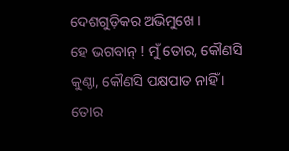ଦେଶଗୁଡ଼ିକର ଅଭିମୁଖେ ।
ହେ ଭଗବାନ୍ ! ମୁଁ ତୋର, କୌଣସି କୁଣ୍ଠା, କୌଣସି ପକ୍ଷପାତ ନାହିଁ । ତୋର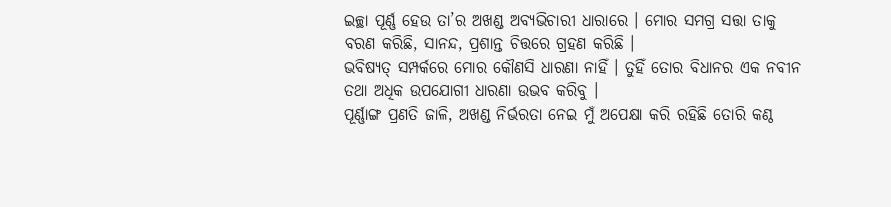ଇଚ୍ଛା ପୂର୍ଣ୍ଣ ହେଉ ତା’ର ଅଖଣ୍ଡ ଅବ୍ୟଭିଚାରୀ ଧାରାରେ । ମୋର ସମଗ୍ର ସତ୍ତା ତାକୁ ବରଣ କରିଛି, ସାନନ୍ଦ, ପ୍ରଶାନ୍ତ ଚିତ୍ତରେ ଗ୍ରହଣ କରିଛି ।
ଭବିଷ୍ୟତ୍ ସମ୍ପର୍କରେ ମୋର କୌଣସି ଧାରଣା ନାହିଁ । ତୁହିଁ ତୋର ବିଧାନର ଏକ ନବୀନ ତଥା ଅଧିକ ଉପଯୋଗୀ ଧାରଣା ଉଭବ କରିବୁ ।
ପୂର୍ଣ୍ଣାଙ୍ଗ ପ୍ରଣତି ଜାଳି, ଅଖଣ୍ଡ ନିର୍ଭରତା ନେଇ ମୁଁ ଅପେକ୍ଷା କରି ରହିଛି ତୋରି କଣ୍ଠ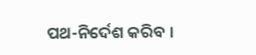ପଥ-ନିର୍ଦେଶ କରିବ ।